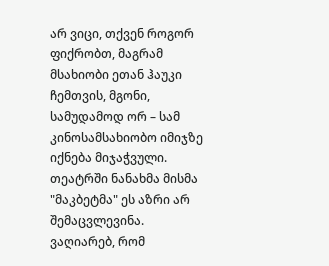არ ვიცი, თქვენ როგორ ფიქრობთ, მაგრამ მსახიობი ეთან ჰაუკი ჩემთვის, მგონი, სამუდამოდ ორ – სამ კინოსამსახიობო იმიჯზე იქნება მიჯაჭვული. თეატრში ნანახმა მისმა "მაკბეტმა" ეს აზრი არ შემაცვლევინა. ვაღიარებ, რომ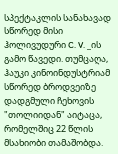სპექტაკლის სანახავად სწორედ მისი ჰოლივუდური C. V. _ის გამო წავედი. თუმცაღა, ჰაუკი კინოინდუსტრიამ სწორედ ბროდვეიზე დადგმული ჩეხოვის "თოლიიდან" აიტაცა, რომელშიც 22 წლის მსახიობი თამაშობდა.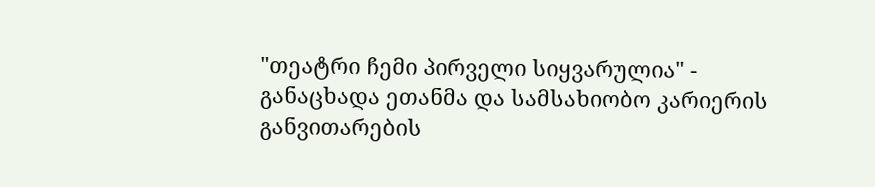"თეატრი ჩემი პირველი სიყვარულია" - განაცხადა ეთანმა და სამსახიობო კარიერის განვითარების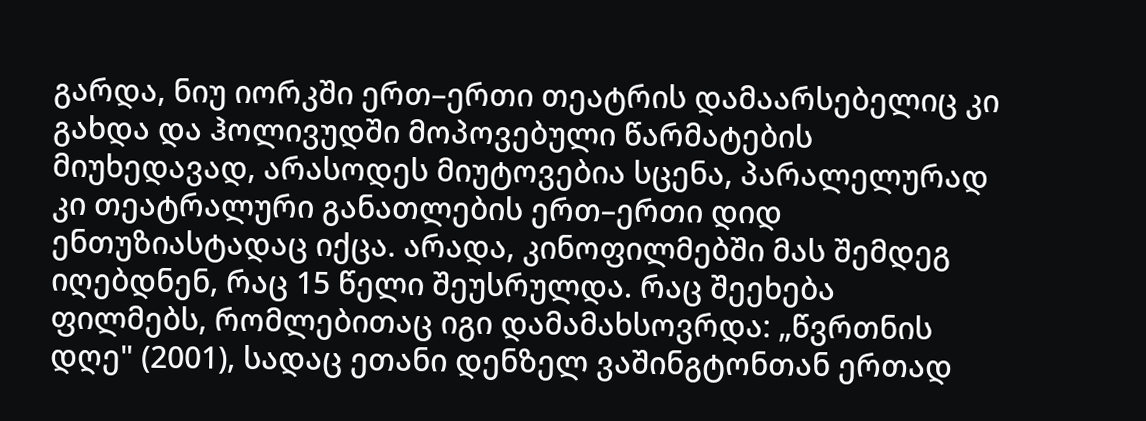გარდა, ნიუ იორკში ერთ–ერთი თეატრის დამაარსებელიც კი გახდა და ჰოლივუდში მოპოვებული წარმატების მიუხედავად, არასოდეს მიუტოვებია სცენა, პარალელურად კი თეატრალური განათლების ერთ–ერთი დიდ ენთუზიასტადაც იქცა. არადა, კინოფილმებში მას შემდეგ იღებდნენ, რაც 15 წელი შეუსრულდა. რაც შეეხება ფილმებს, რომლებითაც იგი დამამახსოვრდა: „წვრთნის დღე" (2001), სადაც ეთანი დენზელ ვაშინგტონთან ერთად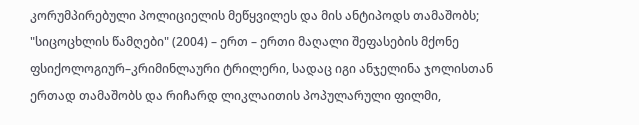კორუმპირებული პოლიციელის მეწყვილეს და მის ანტიპოდს თამაშობს; "სიცოცხლის წამღები" (2004) – ერთ – ერთი მაღალი შეფასების მქონე ფსიქოლოგიურ–კრიმინლაური ტრილერი, სადაც იგი ანჯელინა ჯოლისთან ერთად თამაშობს და რიჩარდ ლიკლაითის პოპულარული ფილმი,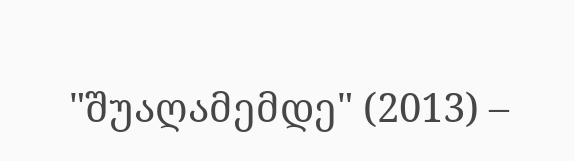"შუაღამემდე" (2013) –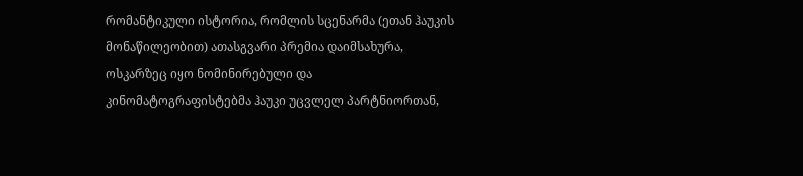რომანტიკული ისტორია, რომლის სცენარმა (ეთან ჰაუკის მონაწილეობით) ათასგვარი პრემია დაიმსახურა, ოსკარზეც იყო ნომინირებული და კინომატოგრაფისტებმა ჰაუკი უცვლელ პარტნიორთან,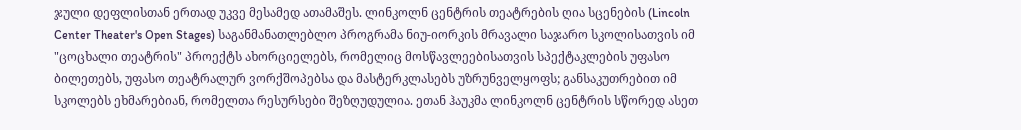ჯული დეფლისთან ერთად უკვე მესამედ ათამაშეს. ლინკოლნ ცენტრის თეატრების ღია სცენების (Lincoln Center Theater's Open Stages) საგანმანათლებლო პროგრამა ნიუ-იორკის მრავალი საჯარო სკოლისათვის იმ "ცოცხალი თეატრის" პროექტს ახორციელებს, რომელიც მოსწავლეებისათვის სპექტაკლების უფასო ბილეთებს, უფასო თეატრალურ ვორქშოპებსა და მასტერკლასებს უზრუნველყოფს; განსაკუთრებით იმ სკოლებს ეხმარებიან, რომელთა რესურსები შეზღუდულია. ეთან ჰაუკმა ლინკოლნ ცენტრის სწორედ ასეთ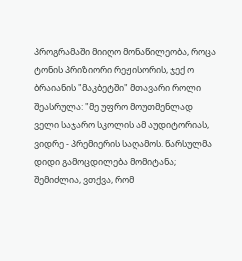პროგრამაში მიიღო მონაწილეობა, როცა ტონის პრიზიორი რეჟისორის, ჯექ ო ბრაიანის "მაკბეტში" მთავარი როლი შეასრულა: "მე უფრო მოუთმენლად ველი საჯარო სკოლის ამ აუდიტორიას, ვიდრე - პრემიერის საღამოს. წარსულმა დიდი გამოცდილება მომიტანა; შემიძლია, ვთქვა, რომ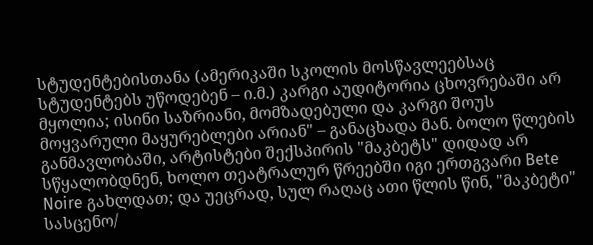სტუდენტებისთანა (ამერიკაში სკოლის მოსწავლეებსაც სტუდენტებს უწოდებენ – ი.მ.) კარგი აუდიტორია ცხოვრებაში არ მყოლია; ისინი საზრიანი, მომზადებული და კარგი შოუს მოყვარული მაყურებლები არიან" – განაცხადა მან. ბოლო წლების განმავლობაში, არტისტები შექსპირის "მაკბეტს" დიდად არ სწყალობდნენ, ხოლო თეატრალურ წრეებში იგი ერთგვარი Bete Noire გახლდათ; და უეცრად, სულ რაღაც ათი წლის წინ, "მაკბეტი" სასცენო/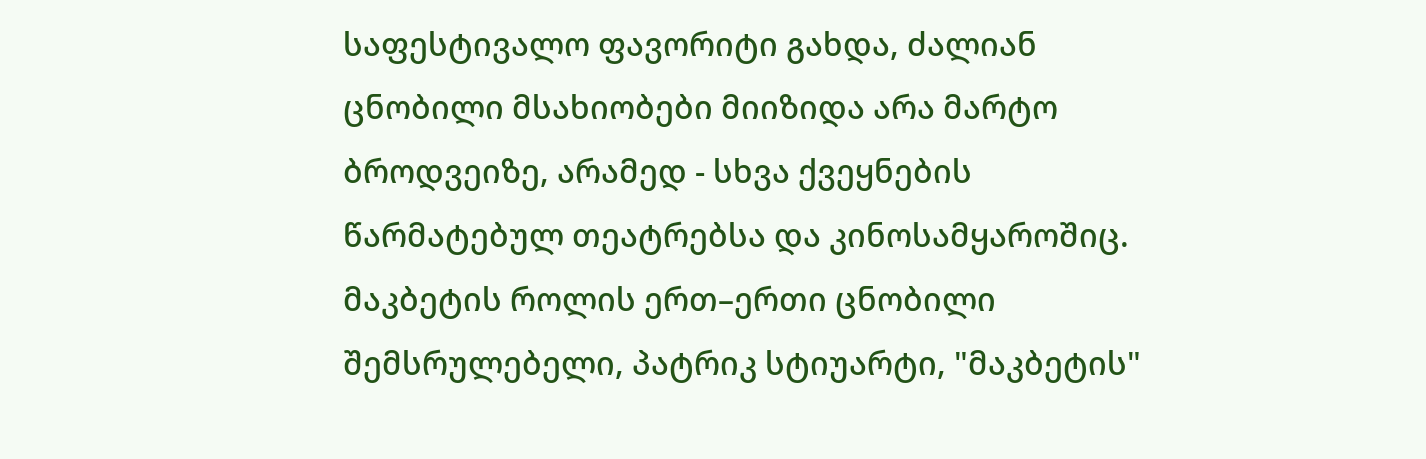საფესტივალო ფავორიტი გახდა, ძალიან ცნობილი მსახიობები მიიზიდა არა მარტო ბროდვეიზე, არამედ - სხვა ქვეყნების წარმატებულ თეატრებსა და კინოსამყაროშიც. მაკბეტის როლის ერთ–ერთი ცნობილი შემსრულებელი, პატრიკ სტიუარტი, "მაკბეტის"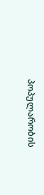პოპულარობის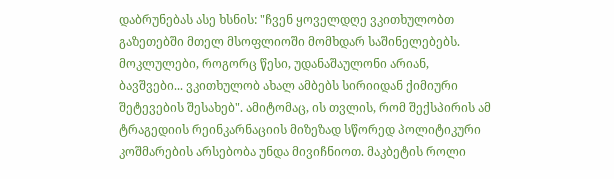დაბრუნებას ასე ხსნის: "ჩვენ ყოველდღე ვკითხულობთ გაზეთებში მთელ მსოფლიოში მომხდარ საშინელებებს. მოკლულები, როგორც წესი, უდანაშაულონი არიან, ბავშვები... ვკითხულობ ახალ ამბებს სირიიდან ქიმიური შეტევების შესახებ". ამიტომაც, ის თვლის, რომ შექსპირის ამ ტრაგედიის რეინკარნაციის მიზეზად სწორედ პოლიტიკური კოშმარების არსებობა უნდა მივიჩნიოთ. მაკბეტის როლი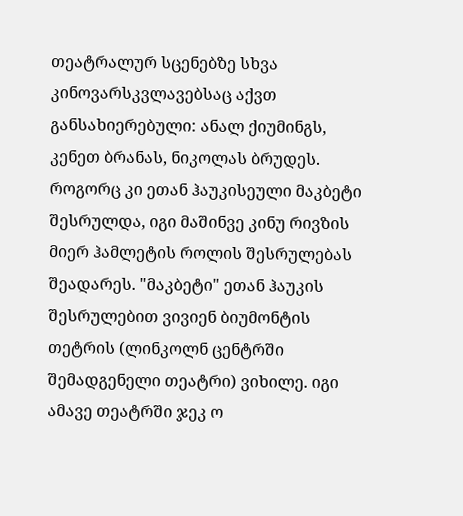თეატრალურ სცენებზე სხვა კინოვარსკვლავებსაც აქვთ განსახიერებული: ანალ ქიუმინგს, კენეთ ბრანას, ნიკოლას ბრუდეს. როგორც კი ეთან ჰაუკისეული მაკბეტი შესრულდა, იგი მაშინვე კინუ რივზის მიერ ჰამლეტის როლის შესრულებას შეადარეს. "მაკბეტი" ეთან ჰაუკის შესრულებით ვივიენ ბიუმონტის თეტრის (ლინკოლნ ცენტრში შემადგენელი თეატრი) ვიხილე. იგი ამავე თეატრში ჯეკ ო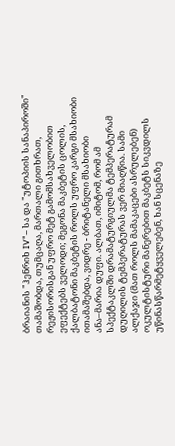ბრაიანის "ჰენრიხ IV"– სა და "უტოპიის სანაპიროში" თამაშობდა, თუმცაღა, მართალი გითხრათ, რეჟისორისგან უფრო მეტ გამომსახველობით ეფექტებს ველოდი; მეგონა მაკბეტის ცოლის, ქალბატონი მაკბეტის როლს უფრო კარგი მსახიობი ითამაშებდა, ვიდრე - ბრიტანელი მსახიობი ანა–მარია დუფი. ალბათ, იმიტომ, რომ ამ სპექტაკლში დრამატურგიულმა ტემპერატურამ დუღილის ტემპერატურას ვერ მიაღწია. სამი ალქაჯი (მათ როლს მამაკაცები ასრულებენ) ოკულტისტური მანერებით მაკბეტს სიკვდილს უწინასწარმეტყველებენ, ხან სცენაზე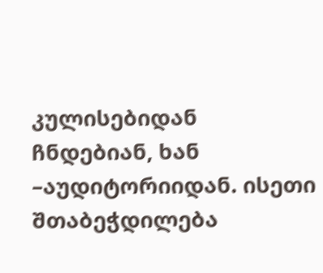კულისებიდან ჩნდებიან, ხან –აუდიტორიიდან. ისეთი შთაბეჭდილება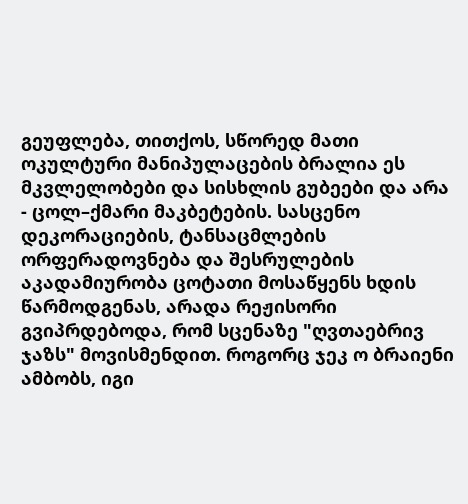გეუფლება, თითქოს, სწორედ მათი ოკულტური მანიპულაცების ბრალია ეს მკვლელობები და სისხლის გუბეები და არა - ცოლ–ქმარი მაკბეტების. სასცენო დეკორაციების, ტანსაცმლების ორფერადოვნება და შესრულების აკადამიურობა ცოტათი მოსაწყენს ხდის წარმოდგენას, არადა რეჟისორი გვიპრდებოდა, რომ სცენაზე "ღვთაებრივ ჯაზს" მოვისმენდით. როგორც ჯეკ ო ბრაიენი ამბობს, იგი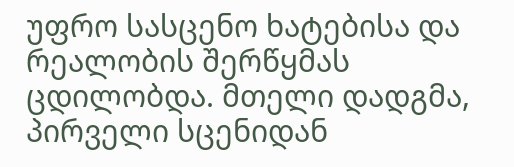უფრო სასცენო ხატებისა და რეალობის შერწყმას ცდილობდა. მთელი დადგმა, პირველი სცენიდან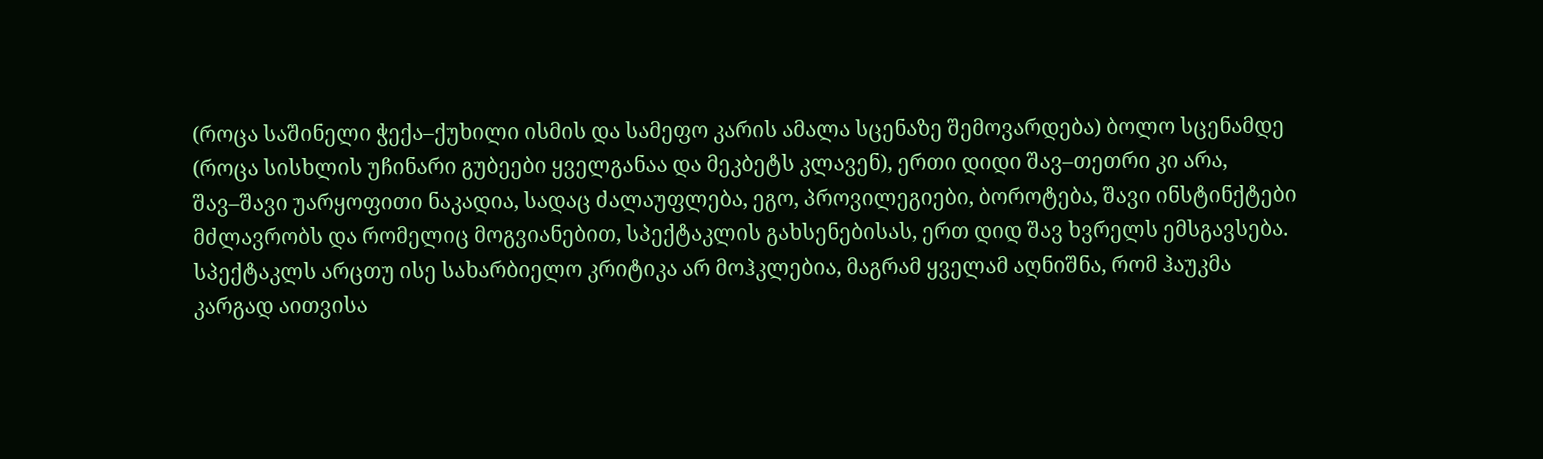(როცა საშინელი ჭექა–ქუხილი ისმის და სამეფო კარის ამალა სცენაზე შემოვარდება) ბოლო სცენამდე (როცა სისხლის უჩინარი გუბეები ყველგანაა და მეკბეტს კლავენ), ერთი დიდი შავ–თეთრი კი არა, შავ–შავი უარყოფითი ნაკადია, სადაც ძალაუფლება, ეგო, პროვილეგიები, ბოროტება, შავი ინსტინქტები მძლავრობს და რომელიც მოგვიანებით, სპექტაკლის გახსენებისას, ერთ დიდ შავ ხვრელს ემსგავსება. სპექტაკლს არცთუ ისე სახარბიელო კრიტიკა არ მოჰკლებია, მაგრამ ყველამ აღნიშნა, რომ ჰაუკმა კარგად აითვისა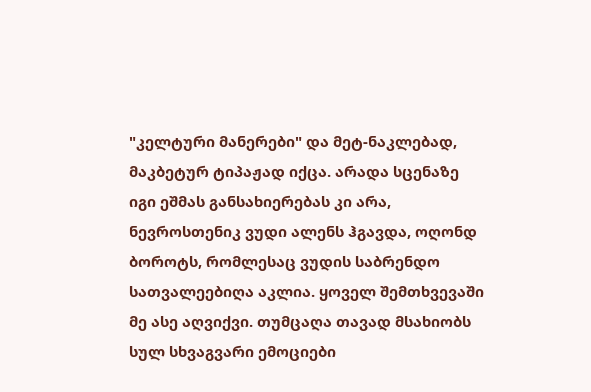"კელტური მანერები" და მეტ-ნაკლებად, მაკბეტურ ტიპაჟად იქცა. არადა სცენაზე იგი ეშმას განსახიერებას კი არა, ნევროსთენიკ ვუდი ალენს ჰგავდა, ოღონდ ბოროტს, რომლესაც ვუდის საბრენდო სათვალეებიღა აკლია. ყოველ შემთხვევაში მე ასე აღვიქვი. თუმცაღა თავად მსახიობს სულ სხვაგვარი ემოციები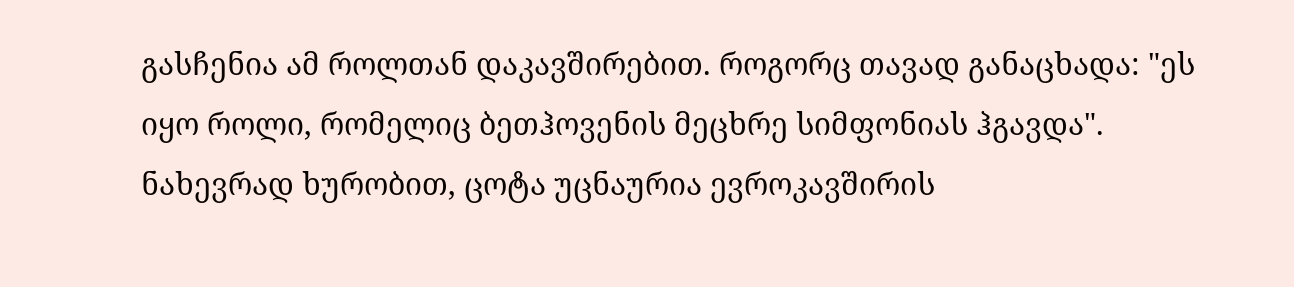გასჩენია ამ როლთან დაკავშირებით. როგორც თავად განაცხადა: "ეს იყო როლი, რომელიც ბეთჰოვენის მეცხრე სიმფონიას ჰგავდა". ნახევრად ხურობით, ცოტა უცნაურია ევროკავშირის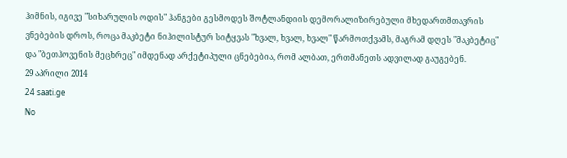ჰიმნის, იგივე "სიხარულის ოდის" ჰანგები გესმოდეს შოტლანდიის დემორალიზირებული მხედართმთავრის ვნებების დროს, როცა მაკბეტი ნიჰილისტურ სიტყვას "ხვალ, ხვალ, ხვალ" წარმოთქვამს, მაგრამ დღეს "მაკბეტიც" და "ბეთჰოვენის მეცხრეც" იმდენად არქეტიპული ცნებებია, რომ ალბათ, ერთმანეთს ადვილად გაუგებენ.
29 აპრილი 2014
24 saati.ge
No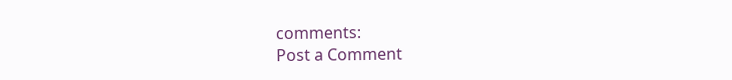comments:
Post a Comment